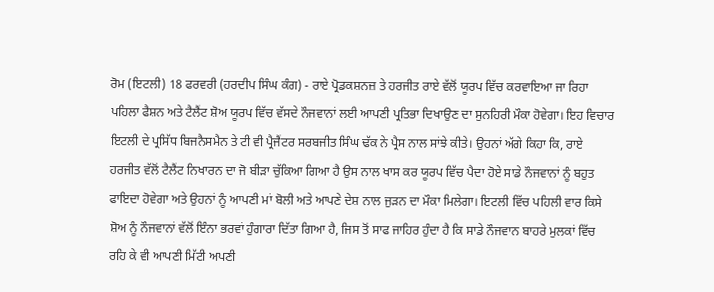ਰੋਮ (ਇਟਲੀ) 18 ਫਰਵਰੀ (ਹਰਦੀਪ ਸਿੰਘ ਕੰਗ) - ਰਾਏ ਪ੍ਰੋਡਕਸ਼ਨਜ਼ ਤੇ ਹਰਜੀਤ ਰਾਏ ਵੱਲੋਂ ਯੂਰਪ ਵਿੱਚ ਕਰਵਾਇਆ ਜਾ ਰਿਹਾ ਪਹਿਲਾ ਫੈਸ਼ਨ ਅਤੇ ਟੈਲੈਂਟ ਸ਼ੋਅ ਯੂਰਪ ਵਿੱਚ ਵੱਸਦੇ ਨੌਜਵਾਨਾਂ ਲਈ ਆਪਣੀ ਪ੍ਰਤਿਭਾ ਦਿਖਾਉਣ ਦਾ ਸੁਨਹਿਰੀ ਮੌਕਾ ਹੋਵੇਗਾ। ਇਹ ਵਿਚਾਰ ਇਟਲੀ ਦੇ ਪ੍ਰਸਿੱਧ ਬਿਜਨੈਸਮੈਨ ਤੇ ਟੀ ਵੀ ਪ੍ਰੈਜੈਂਟਰ ਸਰਬਜੀਤ ਸਿੰਘ ਢੱਕ ਨੇ ਪ੍ਰੈਸ ਨਾਲ ਸਾਂਝੇ ਕੀਤੇ। ਉਹਨਾਂ ਅੱਗੇ ਕਿਹਾ ਕਿ, ਰਾਏ ਹਰਜੀਤ ਵੱਲੋਂ ਟੈਲੈਂਟ ਨਿਖਾਰਨ ਦਾ ਜੋ ਬੀੜਾ ਚੁੱਕਿਆ ਗਿਆ ਹੈ ਉਸ ਨਾਲ ਖਾਸ ਕਰ ਯੂਰਪ ਵਿੱਚ ਪੈਦਾ ਹੋਏ ਸਾਡੇ ਨੌਜਵਾਨਾਂ ਨੂੰ ਬਹੁਤ ਫਾਇਦਾ ਹੋਵੇਗਾ ਅਤੇ ਉਹਨਾਂ ਨੂੰ ਆਪਣੀ ਮਾਂ ਬੋਲੀ ਅਤੇ ਆਪਣੇ ਦੇਸ਼ ਨਾਲ ਜੁੜਨ ਦਾ ਮੌਕਾ ਮਿਲੇਗਾ। ਇਟਲੀ ਵਿੱਚ ਪਹਿਲੀ ਵਾਰ ਕਿਸੇ ਸ਼ੋਅ ਨੂੰ ਨੌਜਵਾਨਾਂ ਵੱਲੋਂ ਇੰਨਾ ਭਰਵਾਂ ਹੁੰਗਾਰਾ ਦਿੱਤਾ ਗਿਆ ਹੈ, ਜਿਸ ਤੋਂ ਸਾਫ ਜਾਹਿਰ ਹੁੰਦਾ ਹੈ ਕਿ ਸਾਡੇ ਨੌਜਵਾਨ ਬਾਹਰੇ ਮੁਲਕਾਂ ਵਿੱਚ ਰਹਿ ਕੇ ਵੀ ਆਪਣੀ ਮਿੱਟੀ ਅਪਣੀ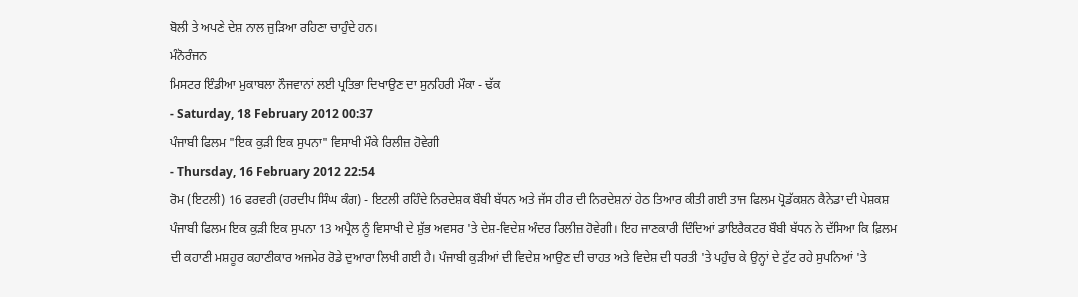ਬੋਲੀ ਤੇ ਅਪਣੇ ਦੇਸ਼ ਨਾਲ ਜੁੜਿਆ ਰਹਿਣਾ ਚਾਹੁੰਦੇ ਹਨ।
ਮੰਨੋਰੰਜਨ
ਮਿਸਟਰ ਇੰਡੀਆ ਮੁਕਾਬਲਾ ਨੌਜਵਾਨਾਂ ਲਈ ਪ੍ਰਤਿਭਾ ਦਿਖਾਉਣ ਦਾ ਸੁਨਹਿਰੀ ਮੌਕਾ - ਢੱਕ
- Saturday, 18 February 2012 00:37
ਪੰਜਾਬੀ ਫਿਲਮ "ਇਕ ਕੁੜੀ ਇਕ ਸੁਪਨਾ" ਵਿਸਾਖੀ ਮੌਕੇ ਰਿਲੀਜ਼ ਹੋਵੇਗੀ
- Thursday, 16 February 2012 22:54
ਰੋਮ (ਇਟਲੀ) 16 ਫਰਵਰੀ (ਹਰਦੀਪ ਸਿੰਘ ਕੰਗ) - ਇਟਲੀ ਰਹਿੰਦੇ ਨਿਰਦੇਸ਼ਕ ਬੌਬੀ ਬੱਧਨ ਅਤੇ ਜੱਸ ਹੀਰ ਦੀ ਨਿਰਦੇਸ਼ਨਾਂ ਹੇਠ ਤਿਆਰ ਕੀਤੀ ਗਈ ਤਾਜ ਫਿਲਮ ਪ੍ਰੋਡੱਕਸ਼ਨ ਕੈਨੇਡਾ ਦੀ ਪੇਸ਼ਕਸ਼ ਪੰਜਾਬੀ ਫਿਲਮ ਇਕ ਕੁੜੀ ਇਕ ਸੁਪਨਾ 13 ਅਪ੍ਰੈਲ ਨੂੰ ਵਿਸਾਖੀ ਦੇ ਸ਼ੁੱਭ ਅਵਸਰ 'ਤੇ ਦੇਸ਼-ਵਿਦੇਸ਼ ਅੰਦਰ ਰਿਲੀਜ਼ ਹੋਵੇਗੀ। ਇਹ ਜਾਣਕਾਰੀ ਦਿੰਦਿਆਂ ਡਾਇਰੈਕਟਰ ਬੌਬੀ ਬੱਧਨ ਨੇ ਦੱਸਿਆ ਕਿ ਫ਼ਿਲਮ ਦੀ ਕਹਾਣੀ ਮਸ਼ਹੂਰ ਕਹਾਣੀਕਾਰ ਅਜਮੇਰ ਰੋਡੇ ਦੁਆਰਾ ਲਿਖੀ ਗਈ ਹੈ। ਪੰਜਾਬੀ ਕੁੜੀਆਂ ਦੀ ਵਿਦੇਸ਼ ਆਉਣ ਦੀ ਚਾਹਤ ਅਤੇ ਵਿਦੇਸ਼ ਦੀ ਧਰਤੀ 'ਤੇ ਪਹੁੰਚ ਕੇ ਉਨ੍ਹਾਂ ਦੇ ਟੁੱਟ ਰਹੇ ਸੁਪਨਿਆਂ 'ਤੇ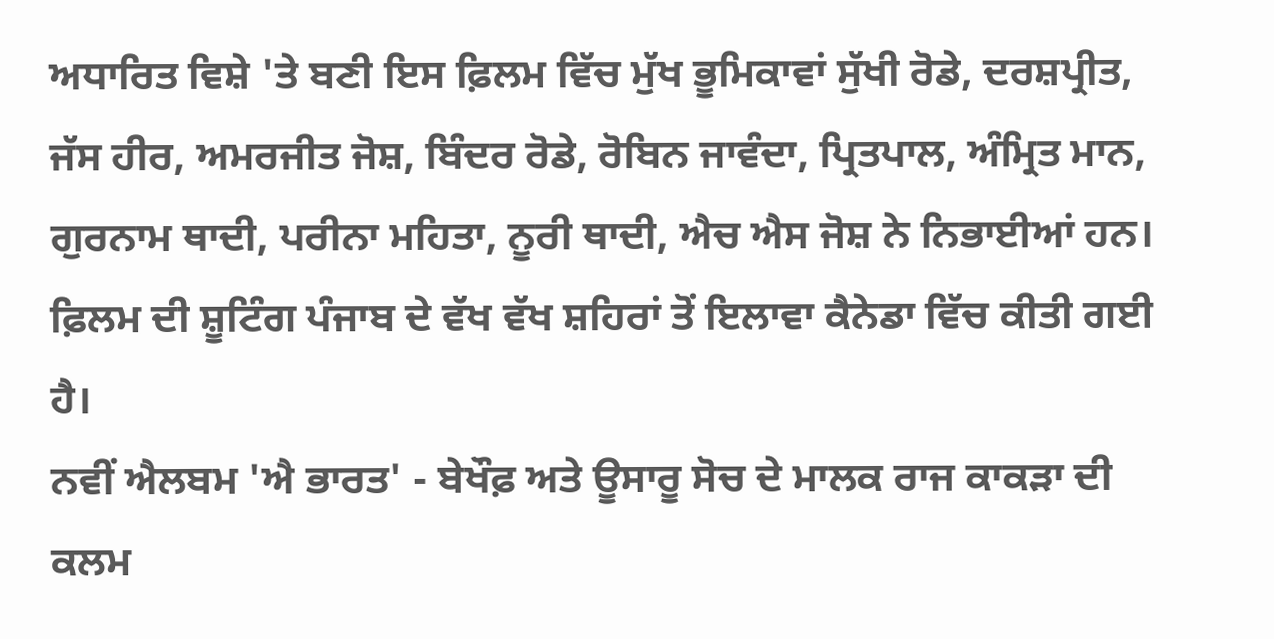ਅਧਾਰਿਤ ਵਿਸ਼ੇ 'ਤੇ ਬਣੀ ਇਸ ਫ਼ਿਲਮ ਵਿੱਚ ਮੁੱਖ ਭੂਮਿਕਾਵਾਂ ਸੁੱਖੀ ਰੋਡੇ, ਦਰਸ਼ਪ੍ਰੀਤ, ਜੱਸ ਹੀਰ, ਅਮਰਜੀਤ ਜੋਸ਼, ਬਿੰਦਰ ਰੋਡੇ, ਰੋਬਿਨ ਜਾਵੰਦਾ, ਪ੍ਰਿਤਪਾਲ, ਅੰਮ੍ਰਿਤ ਮਾਨ, ਗੁਰਨਾਮ ਥਾਦੀ, ਪਰੀਨਾ ਮਹਿਤਾ, ਨੂਰੀ ਥਾਦੀ, ਐਚ ਐਸ ਜੋਸ਼ ਨੇ ਨਿਭਾਈਆਂ ਹਨ। ਫ਼ਿਲਮ ਦੀ ਸ਼ੂਟਿੰਗ ਪੰਜਾਬ ਦੇ ਵੱਖ ਵੱਖ ਸ਼ਹਿਰਾਂ ਤੋਂ ਇਲਾਵਾ ਕੈਨੇਡਾ ਵਿੱਚ ਕੀਤੀ ਗਈ ਹੈ।
ਨਵੀਂ ਐਲਬਮ 'ਐ ਭਾਰਤ' - ਬੇਖੌਫ਼ ਅਤੇ ਊਸਾਰੂ ਸੋਚ ਦੇ ਮਾਲਕ ਰਾਜ ਕਾਕੜਾ ਦੀ ਕਲਮ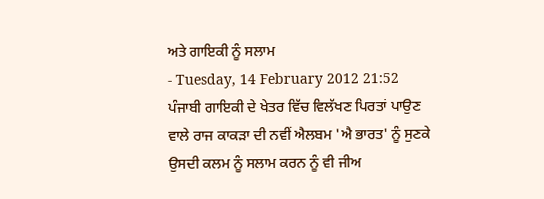ਅਤੇ ਗਾਇਕੀ ਨੂੰ ਸਲਾਮ
- Tuesday, 14 February 2012 21:52
ਪੰਜਾਬੀ ਗਾਇਕੀ ਦੇ ਖੇਤਰ ਵਿੱਚ ਵਿਲੱਖਣ ਪਿਰਤਾਂ ਪਾਉਣ ਵਾਲੇ ਰਾਜ ਕਾਕੜਾ ਦੀ ਨਵੀਂ ਐਲਬਮ 'ਐ ਭਾਰਤ' ਨੂੰ ਸੁਣਕੇ ਉਸਦੀ ਕਲਮ ਨੂੰ ਸਲਾਮ ਕਰਨ ਨੂੰ ਵੀ ਜੀਅ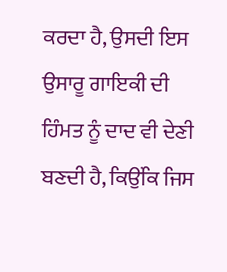ਕਰਦਾ ਹੈ, ਉਸਦੀ ਇਸ ਉਸਾਰੂ ਗਾਇਕੀ ਦੀ ਹਿੰਮਤ ਨੂੰ ਦਾਦ ਵੀ ਦੇਣੀ ਬਣਦੀ ਹੈ, ਕਿਉਂਕਿ ਜਿਸ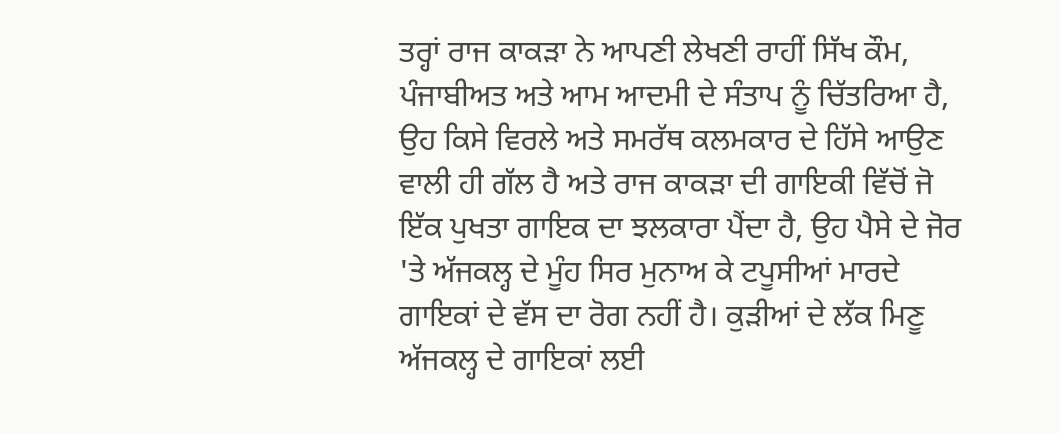ਤਰ੍ਹਾਂ ਰਾਜ ਕਾਕੜਾ ਨੇ ਆਪਣੀ ਲੇਖਣੀ ਰਾਹੀਂ ਸਿੱਖ ਕੌਮ, ਪੰਜਾਬੀਅਤ ਅਤੇ ਆਮ ਆਦਮੀ ਦੇ ਸੰਤਾਪ ਨੂੰ ਚਿੱਤਰਿਆ ਹੈ, ਉਹ ਕਿਸੇ ਵਿਰਲੇ ਅਤੇ ਸਮਰੱਥ ਕਲਮਕਾਰ ਦੇ ਹਿੱਸੇ ਆਉਣ ਵਾਲੀ ਹੀ ਗੱਲ ਹੈ ਅਤੇ ਰਾਜ ਕਾਕੜਾ ਦੀ ਗਾਇਕੀ ਵਿੱਚੋਂ ਜੋ ਇੱਕ ਪੁਖਤਾ ਗਾਇਕ ਦਾ ਝਲਕਾਰਾ ਪੈਂਦਾ ਹੈ, ਉਹ ਪੈਸੇ ਦੇ ਜੋਰ 'ਤੇ ਅੱਜਕਲ੍ਹ ਦੇ ਮੂੰਹ ਸਿਰ ਮੁਨਾਅ ਕੇ ਟਪੂਸੀਆਂ ਮਾਰਦੇ ਗਾਇਕਾਂ ਦੇ ਵੱਸ ਦਾ ਰੋਗ ਨਹੀਂ ਹੈ। ਕੁੜੀਆਂ ਦੇ ਲੱਕ ਮਿਣੂ ਅੱਜਕਲ੍ਹ ਦੇ ਗਾਇਕਾਂ ਲਈ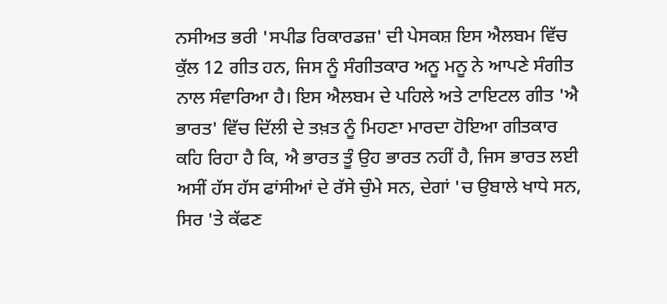ਨਸੀਅਤ ਭਰੀ 'ਸਪੀਡ ਰਿਕਾਰਡਜ਼' ਦੀ ਪੇਸਕਸ਼ ਇਸ ਐਲਬਮ ਵਿੱਚ ਕੁੱਲ 12 ਗੀਤ ਹਨ, ਜਿਸ ਨੂੰ ਸੰਗੀਤਕਾਰ ਅਨੂ ਮਨੂ ਨੇ ਆਪਣੇ ਸੰਗੀਤ ਨਾਲ ਸੰਵਾਰਿਆ ਹੈ। ਇਸ ਐਲਬਮ ਦੇ ਪਹਿਲੇ ਅਤੇ ਟਾਇਟਲ ਗੀਤ 'ਐ ਭਾਰਤ' ਵਿੱਚ ਦਿੱਲੀ ਦੇ ਤਖ਼ਤ ਨੂੰ ਮਿਹਣਾ ਮਾਰਦਾ ਹੋਇਆ ਗੀਤਕਾਰ ਕਹਿ ਰਿਹਾ ਹੈ ਕਿ, ਐ ਭਾਰਤ ਤੂੰ ਉਹ ਭਾਰਤ ਨਹੀਂ ਹੈ, ਜਿਸ ਭਾਰਤ ਲਈ ਅਸੀਂ ਹੱਸ ਹੱਸ ਫਾਂਸੀਆਂ ਦੇ ਰੱਸੇ ਚੁੰਮੇ ਸਨ, ਦੇਗਾਂ 'ਚ ਉਬਾਲੇ ਖਾਧੇ ਸਨ, ਸਿਰ 'ਤੇ ਕੱਫਣ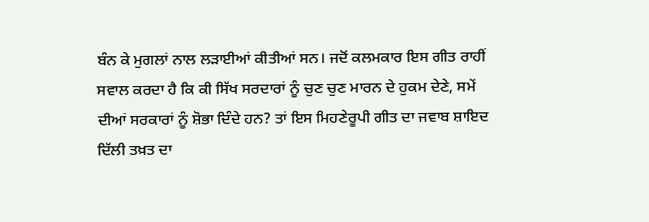ਬੰਨ ਕੇ ਮੁਗਲਾਂ ਨਾਲ ਲੜਾਈਆਂ ਕੀਤੀਆਂ ਸਨ। ਜਦੋਂ ਕਲਮਕਾਰ ਇਸ ਗੀਤ ਰਾਹੀਂ ਸਵਾਲ ਕਰਦਾ ਹੈ ਕਿ ਕੀ ਸਿੱਖ ਸਰਦਾਰਾਂ ਨੂੰ ਚੁਣ ਚੁਣ ਮਾਰਨ ਦੇ ਹੁਕਮ ਦੇਣੇ, ਸਮੇਂ ਦੀਆਂ ਸਰਕਾਰਾਂ ਨੂੰ ਸ਼ੋਭਾ ਦਿੰਦੇ ਹਨ? ਤਾਂ ਇਸ ਮਿਹਣੇਰੂਪੀ ਗੀਤ ਦਾ ਜਵਾਬ ਸ਼ਾਇਦ ਦਿੱਲੀ ਤਖ਼ਤ ਦਾ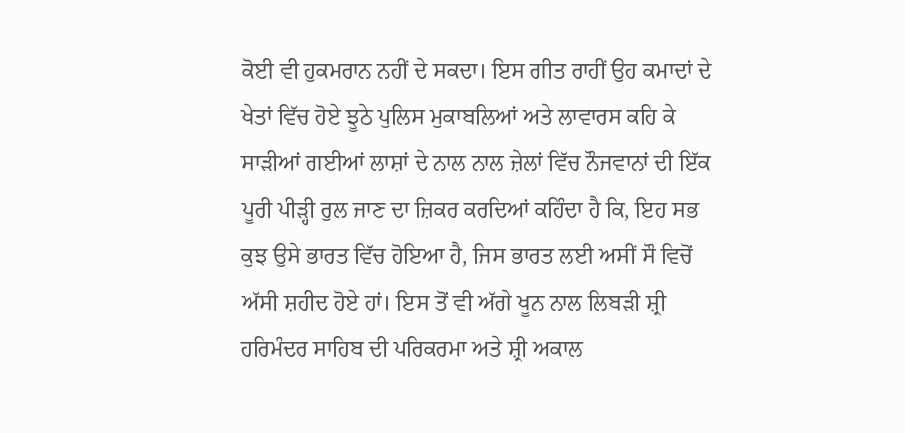ਕੋਈ ਵੀ ਹੁਕਮਰਾਨ ਨਹੀਂ ਦੇ ਸਕਦਾ। ਇਸ ਗੀਤ ਰਾਹੀਂ ਉਹ ਕਮਾਦਾਂ ਦੇ ਖੇਤਾਂ ਵਿੱਚ ਹੋਏ ਝੂਠੇ ਪੁਲਿਸ ਮੁਕਾਬਲਿਆਂ ਅਤੇ ਲਾਵਾਰਸ ਕਹਿ ਕੇ ਸਾੜੀਆਂ ਗਈਆਂ ਲਾਸ਼ਾਂ ਦੇ ਨਾਲ ਨਾਲ ਜ਼ੇਲਾਂ ਵਿੱਚ ਨੌਜਵਾਨਾਂ ਦੀ ਇੱਕ ਪੂਰੀ ਪੀੜ੍ਹੀ ਰੁਲ ਜਾਣ ਦਾ ਜ਼ਿਕਰ ਕਰਦਿਆਂ ਕਹਿੰਦਾ ਹੈ ਕਿ, ਇਹ ਸਭ ਕੁਝ ਉਸੇ ਭਾਰਤ ਵਿੱਚ ਹੋਇਆ ਹੈ, ਜਿਸ ਭਾਰਤ ਲਈ ਅਸੀਂ ਸੌ ਵਿਚੋਂ ਅੱਸੀ ਸ਼ਹੀਦ ਹੋਏ ਹਾਂ। ਇਸ ਤੋਂ ਵੀ ਅੱਗੇ ਖੂਨ ਨਾਲ ਲਿਬੜੀ ਸ਼੍ਰੀ ਹਰਿਮੰਦਰ ਸਾਹਿਬ ਦੀ ਪਰਿਕਰਮਾ ਅਤੇ ਸ਼੍ਰੀ ਅਕਾਲ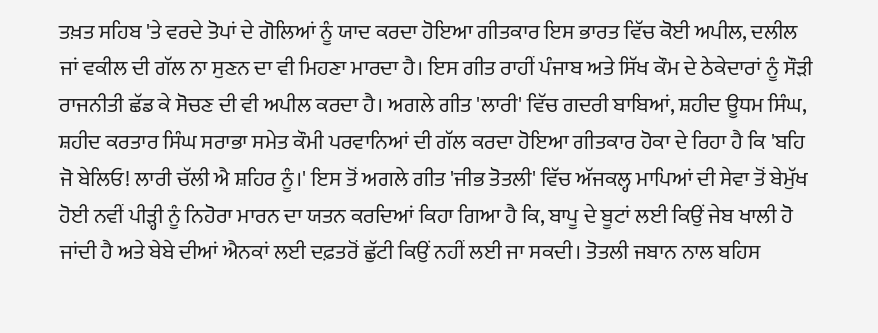ਤਖ਼ਤ ਸਹਿਬ 'ਤੇ ਵਰਦੇ ਤੋਪਾਂ ਦੇ ਗੋਲਿਆਂ ਨੂੰ ਯਾਦ ਕਰਦਾ ਹੋਇਆ ਗੀਤਕਾਰ ਇਸ ਭਾਰਤ ਵਿੱਚ ਕੋਈ ਅਪੀਲ, ਦਲੀਲ ਜਾਂ ਵਕੀਲ ਦੀ ਗੱਲ ਨਾ ਸੁਣਨ ਦਾ ਵੀ ਮਿਹਣਾ ਮਾਰਦਾ ਹੈ। ਇਸ ਗੀਤ ਰਾਹੀਂ ਪੰਜਾਬ ਅਤੇ ਸਿੱਖ ਕੌਮ ਦੇ ਠੇਕੇਦਾਰਾਂ ਨੂੰ ਸੌੜੀ ਰਾਜਨੀਤੀ ਛੱਡ ਕੇ ਸੋਚਣ ਦੀ ਵੀ ਅਪੀਲ ਕਰਦਾ ਹੈ। ਅਗਲੇ ਗੀਤ 'ਲਾਰੀ' ਵਿੱਚ ਗਦਰੀ ਬਾਬਿਆਂ, ਸ਼ਹੀਦ ਊਧਮ ਸਿੰਘ, ਸ਼ਹੀਦ ਕਰਤਾਰ ਸਿੰਘ ਸਰਾਭਾ ਸਮੇਤ ਕੌਮੀ ਪਰਵਾਨਿਆਂ ਦੀ ਗੱਲ ਕਰਦਾ ਹੋਇਆ ਗੀਤਕਾਰ ਹੋਕਾ ਦੇ ਰਿਹਾ ਹੈ ਕਿ 'ਬਹਿ ਜੋ ਬੇਲਿਓ! ਲਾਰੀ ਚੱਲੀ ਐ ਸ਼ਹਿਰ ਨੂੰ।' ਇਸ ਤੋਂ ਅਗਲੇ ਗੀਤ 'ਜੀਭ ਤੋਤਲੀ' ਵਿੱਚ ਅੱਜਕਲ੍ਹ ਮਾਪਿਆਂ ਦੀ ਸੇਵਾ ਤੋਂ ਬੇਮੁੱਖ ਹੋਈ ਨਵੀਂ ਪੀੜ੍ਹੀ ਨੂੰ ਨਿਹੋਰਾ ਮਾਰਨ ਦਾ ਯਤਨ ਕਰਦਿਆਂ ਕਿਹਾ ਗਿਆ ਹੈ ਕਿ, ਬਾਪੂ ਦੇ ਬੂਟਾਂ ਲਈ ਕਿਉਂ ਜੇਬ ਖਾਲੀ ਹੋ ਜਾਂਦੀ ਹੈ ਅਤੇ ਬੇਬੇ ਦੀਆਂ ਐਨਕਾਂ ਲਈ ਦਫ਼ਤਰੋਂ ਛੁੱਟੀ ਕਿਉਂ ਨਹੀਂ ਲਈ ਜਾ ਸਕਦੀ। ਤੋਤਲੀ ਜਬਾਨ ਨਾਲ ਬਹਿਸ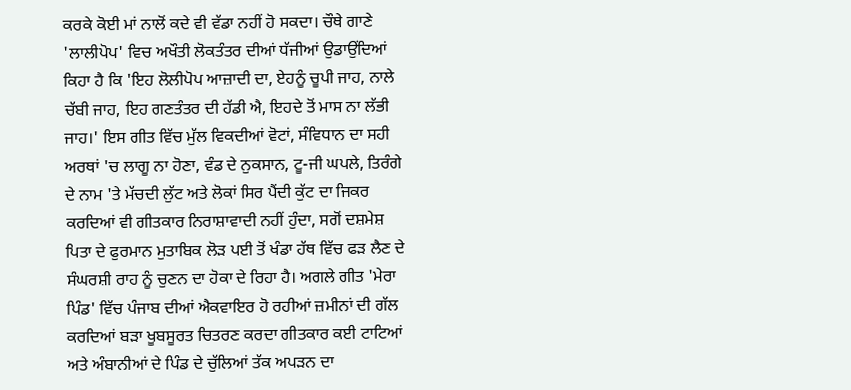ਕਰਕੇ ਕੋਈ ਮਾਂ ਨਾਲੋਂ ਕਦੇ ਵੀ ਵੱਡਾ ਨਹੀਂ ਹੋ ਸਕਦਾ। ਚੌਥੇ ਗਾਣੇ 'ਲਾਲੀਪੋਪ' ਵਿਚ ਅਖੌਤੀ ਲੋਕਤੰਤਰ ਦੀਆਂ ਧੱਜੀਆਂ ਉਡਾਉਂਦਿਆਂ ਕਿਹਾ ਹੈ ਕਿ 'ਇਹ ਲੋਲੀਪੋਪ ਆਜ਼ਾਦੀ ਦਾ, ਏਹਨੂੰ ਚੂਪੀ ਜਾਹ, ਨਾਲੇ ਚੱਬੀ ਜਾਹ, ਇਹ ਗਣਤੰਤਰ ਦੀ ਹੱਡੀ ਐ, ਇਹਦੇ ਤੋਂ ਮਾਸ ਨਾ ਲੱਭੀ ਜਾਹ।' ਇਸ ਗੀਤ ਵਿੱਚ ਮੁੱਲ ਵਿਕਦੀਆਂ ਵੋਟਾਂ, ਸੰਵਿਧਾਨ ਦਾ ਸਹੀ ਅਰਥਾਂ 'ਚ ਲਾਗੂ ਨਾ ਹੋਣਾ, ਵੰਡ ਦੇ ਨੁਕਸਾਨ, ਟੂ-ਜੀ ਘਪਲੇ, ਤਿਰੰਗੇ ਦੇ ਨਾਮ 'ਤੇ ਮੱਚਦੀ ਲੁੱਟ ਅਤੇ ਲੋਕਾਂ ਸਿਰ ਪੈਂਦੀ ਕੁੱਟ ਦਾ ਜਿਕਰ ਕਰਦਿਆਂ ਵੀ ਗੀਤਕਾਰ ਨਿਰਾਸ਼ਾਵਾਦੀ ਨਹੀਂ ਹੁੰਦਾ, ਸਗੋਂ ਦਸ਼ਮੇਸ਼ ਪਿਤਾ ਦੇ ਫੁਰਮਾਨ ਮੁਤਾਬਿਕ ਲੋੜ ਪਈ ਤੋਂ ਖੰਡਾ ਹੱਥ ਵਿੱਚ ਫੜ ਲੈਣ ਦੇ ਸੰਘਰਸ਼ੀ ਰਾਹ ਨੂੰ ਚੁਣਨ ਦਾ ਹੋਕਾ ਦੇ ਰਿਹਾ ਹੈ। ਅਗਲੇ ਗੀਤ 'ਮੇਰਾ ਪਿੰਡ' ਵਿੱਚ ਪੰਜਾਬ ਦੀਆਂ ਐਕਵਾਇਰ ਹੋ ਰਹੀਆਂ ਜ਼ਮੀਨਾਂ ਦੀ ਗੱਲ ਕਰਦਿਆਂ ਬੜਾ ਖੂਬਸੂਰਤ ਚਿਤਰਣ ਕਰਦਾ ਗੀਤਕਾਰ ਕਈ ਟਾਟਿਆਂ ਅਤੇ ਅੰਬਾਨੀਆਂ ਦੇ ਪਿੰਡ ਦੇ ਚੁੱਲਿਆਂ ਤੱਕ ਅਪੜਨ ਦਾ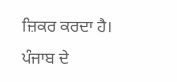ਜ਼ਿਕਰ ਕਰਦਾ ਹੈ। ਪੰਜਾਬ ਦੇ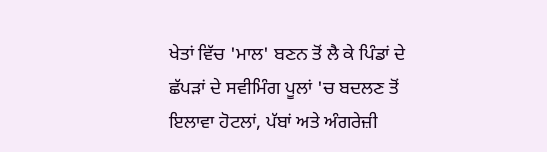ਖੇਤਾਂ ਵਿੱਚ 'ਮਾਲ' ਬਣਨ ਤੋਂ ਲੈ ਕੇ ਪਿੰਡਾਂ ਦੇ ਛੱਪੜਾਂ ਦੇ ਸਵੀਮਿੰਗ ਪੂਲਾਂ 'ਚ ਬਦਲਣ ਤੋਂ ਇਲਾਵਾ ਹੋਟਲਾਂ, ਪੱਬਾਂ ਅਤੇ ਅੰਗਰੇਜ਼ੀ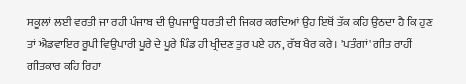ਸਕੂਲਾਂ ਲਈ ਵਰਤੀ ਜਾ ਰਹੀ ਪੰਜਾਬ ਦੀ ਉਪਜਾਊ ਧਰਤੀ ਦੀ ਜਿਕਰ ਕਰਦਿਆਂ ਉਹ ਇਥੋਂ ਤੱਕ ਕਹਿ ਉਠਦਾ ਹੈ ਕਿ ਹੁਣ ਤਾਂ ਐਡਵਾਇਰ ਰੂਪੀ ਵਿਉਪਾਰੀ ਪੂਰੇ ਦੇ ਪੂਰੇ ਪਿੰਡ ਹੀ ਖ੍ਰੀਦਣ ਤੁਰ ਪਏ ਹਨ, ਰੱਬ ਖੈਰ ਕਰੇ। 'ਪਤੰਗਾਂ' ਗੀਤ ਰਾਹੀਂ ਗੀਤਕਾਰ ਕਹਿ ਰਿਹਾ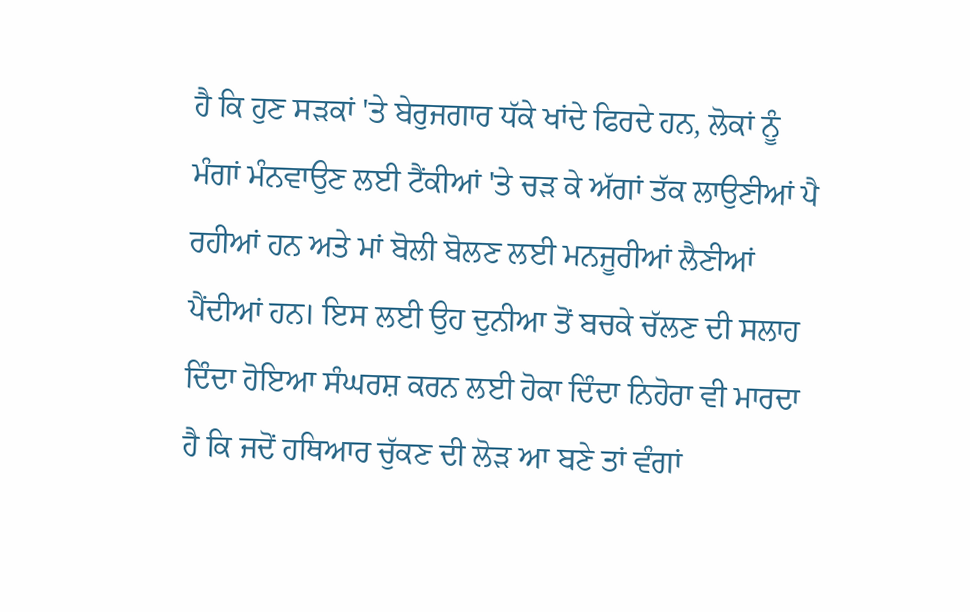ਹੈ ਕਿ ਹੁਣ ਸੜਕਾਂ 'ਤੇ ਬੇਰੁਜਗਾਰ ਧੱਕੇ ਖਾਂਦੇ ਫਿਰਦੇ ਹਨ, ਲੋਕਾਂ ਨੂੰ ਮੰਗਾਂ ਮੰਨਵਾਉਣ ਲਈ ਟੈਂਕੀਆਂ 'ਤੇ ਚੜ ਕੇ ਅੱਗਾਂ ਤੱਕ ਲਾਉਣੀਆਂ ਪੈ ਰਹੀਆਂ ਹਨ ਅਤੇ ਮਾਂ ਬੋਲੀ ਬੋਲਣ ਲਈ ਮਨਜੂਰੀਆਂ ਲੈਣੀਆਂ ਪੈਂਦੀਆਂ ਹਨ। ਇਸ ਲਈ ਉਹ ਦੁਨੀਆ ਤੋਂ ਬਚਕੇ ਚੱਲਣ ਦੀ ਸਲਾਹ ਦਿੰਦਾ ਹੋਇਆ ਸੰਘਰਸ਼ ਕਰਨ ਲਈ ਹੋਕਾ ਦਿੰਦਾ ਨਿਹੋਰਾ ਵੀ ਮਾਰਦਾ ਹੈ ਕਿ ਜਦੋਂ ਹਥਿਆਰ ਚੁੱਕਣ ਦੀ ਲੋੜ ਆ ਬਣੇ ਤਾਂ ਵੰਗਾਂ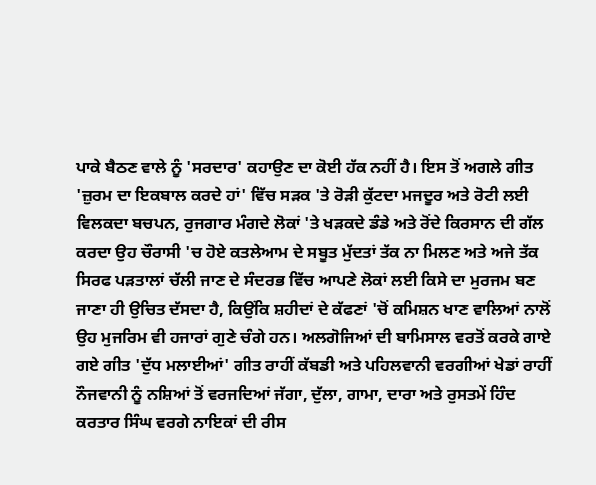ਪਾਕੇ ਬੈਠਣ ਵਾਲੇ ਨੂੰ 'ਸਰਦਾਰ' ਕਹਾਉਣ ਦਾ ਕੋਈ ਹੱਕ ਨਹੀਂ ਹੈ। ਇਸ ਤੋਂ ਅਗਲੇ ਗੀਤ 'ਜ਼ੁਰਮ ਦਾ ਇਕਬਾਲ ਕਰਦੇ ਹਾਂ' ਵਿੱਚ ਸੜਕ 'ਤੇ ਰੋੜੀ ਕੁੱਟਦਾ ਮਜਦੂਰ ਅਤੇ ਰੋਟੀ ਲਈ ਵਿਲਕਦਾ ਬਚਪਨ, ਰੁਜਗਾਰ ਮੰਗਦੇ ਲੋਕਾਂ 'ਤੇ ਖੜਕਦੇ ਡੰਡੇ ਅਤੇ ਰੋਂਦੇ ਕਿਰਸਾਨ ਦੀ ਗੱਲ ਕਰਦਾ ਉਹ ਚੌਰਾਸੀ 'ਚ ਹੋਏ ਕਤਲੇਆਮ ਦੇ ਸਬੂਤ ਮੁੱਦਤਾਂ ਤੱਕ ਨਾ ਮਿਲਣ ਅਤੇ ਅਜੇ ਤੱਕ ਸਿਰਫ ਪੜਤਾਲਾਂ ਚੱਲੀ ਜਾਣ ਦੇ ਸੰਦਰਭ ਵਿੱਚ ਆਪਣੇ ਲੋਕਾਂ ਲਈ ਕਿਸੇ ਦਾ ਮੁਰਜਮ ਬਣ ਜਾਣਾ ਹੀ ਉਚਿਤ ਦੱਸਦਾ ਹੈ, ਕਿਉਂਕਿ ਸ਼ਹੀਦਾਂ ਦੇ ਕੱਫਣਾਂ 'ਚੋਂ ਕਮਿਸ਼ਨ ਖਾਣ ਵਾਲਿਆਂ ਨਾਲੋਂ ਉਹ ਮੁਜਰਿਮ ਵੀ ਹਜਾਰਾਂ ਗੁਣੇ ਚੰਗੇ ਹਨ। ਅਲਗੋਜਿਆਂ ਦੀ ਬਾਮਿਸਾਲ ਵਰਤੋਂ ਕਰਕੇ ਗਾਏ ਗਏ ਗੀਤ 'ਦੁੱਧ ਮਲਾਈਆਂ' ਗੀਤ ਰਾਹੀਂ ਕੱਬਡੀ ਅਤੇ ਪਹਿਲਵਾਨੀ ਵਰਗੀਆਂ ਖੇਡਾਂ ਰਾਹੀਂ ਨੌਜਵਾਨੀ ਨੂੰ ਨਸ਼ਿਆਂ ਤੋਂ ਵਰਜਦਿਆਂ ਜੱਗਾ, ਦੁੱਲਾ, ਗਾਮਾ, ਦਾਰਾ ਅਤੇ ਰੁਸਤਮੇਂ ਹਿੰਦ ਕਰਤਾਰ ਸਿੰਘ ਵਰਗੇ ਨਾਇਕਾਂ ਦੀ ਰੀਸ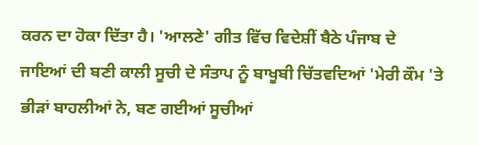ਕਰਨ ਦਾ ਹੋਕਾ ਦਿੱਤਾ ਹੈ। 'ਆਲਣੇ' ਗੀਤ ਵਿੱਚ ਵਿਦੇਸ਼ੀਂ ਬੈਠੇ ਪੰਜਾਬ ਦੇ ਜਾਇਆਂ ਦੀ ਬਣੀ ਕਾਲੀ ਸੂਚੀ ਦੇ ਸੰਤਾਪ ਨੂੰ ਬਾਖੂਬੀ ਚਿੱਤਵਦਿਆਂ 'ਮੇਰੀ ਕੌਮ 'ਤੇ ਭੀੜਾਂ ਬਾਹਲੀਆਂ ਨੇ, ਬਣ ਗਈਆਂ ਸੂਚੀਆਂ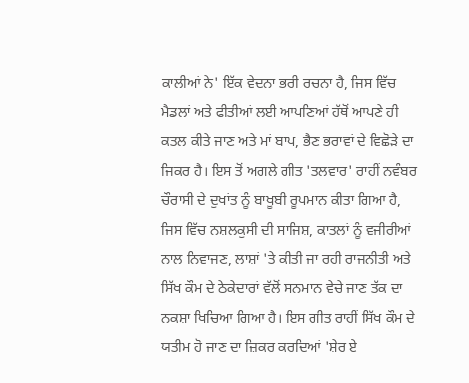ਕਾਲੀਆਂ ਨੇ' ਇੱਕ ਵੇਦਨਾ ਭਰੀ ਰਚਨਾ ਹੈ, ਜਿਸ ਵਿੱਚ ਮੈਡਲਾਂ ਅਤੇ ਫੀਤੀਆਂ ਲਈ ਆਪਣਿਆਂ ਹੱਥੋਂ ਆਪਣੇ ਹੀ ਕਤਲ ਕੀਤੇ ਜਾਣ ਅਤੇ ਮਾਂ ਬਾਪ, ਭੈਣ ਭਰਾਵਾਂ ਦੇ ਵਿਛੋੜੇ ਦਾ ਜਿਕਰ ਹੈ। ਇਸ ਤੋਂ ਅਗਲੇ ਗੀਤ 'ਤਲਵਾਰ' ਰਾਹੀਂ ਨਵੰਬਰ ਚੌਰਾਸੀ ਦੇ ਦੁਖਾਂਤ ਨੂੰ ਬਾਖੂਬੀ ਰੂਪਮਾਨ ਕੀਤਾ ਗਿਆ ਹੈ, ਜਿਸ ਵਿੱਚ ਨਸ਼ਲਕੁਸੀ ਦੀ ਸਾਜਿਸ਼, ਕਾਤਲਾਂ ਨੂੰ ਵਜੀਰੀਆਂ ਨਾਲ ਨਿਵਾਜਣ, ਲਾਸ਼ਾਂ 'ਤੇ ਕੀਤੀ ਜਾ ਰਹੀ ਰਾਜਨੀਤੀ ਅਤੇ ਸਿੱਖ ਕੌਮ ਦੇ ਠੇਕੇਦਾਰਾਂ ਵੱਲੋਂ ਸਨਮਾਨ ਵੇਚੇ ਜਾਣ ਤੱਕ ਦਾ ਨਕਸ਼ਾ ਖਿਚਿਆ ਗਿਆ ਹੈ। ਇਸ ਗੀਤ ਰਾਹੀਂ ਸਿੱਖ ਕੌਮ ਦੇ ਯਤੀਮ ਹੋ ਜਾਣ ਦਾ ਜ਼ਿਕਰ ਕਰਦਿਆਂ 'ਸ਼ੇਰ ਏ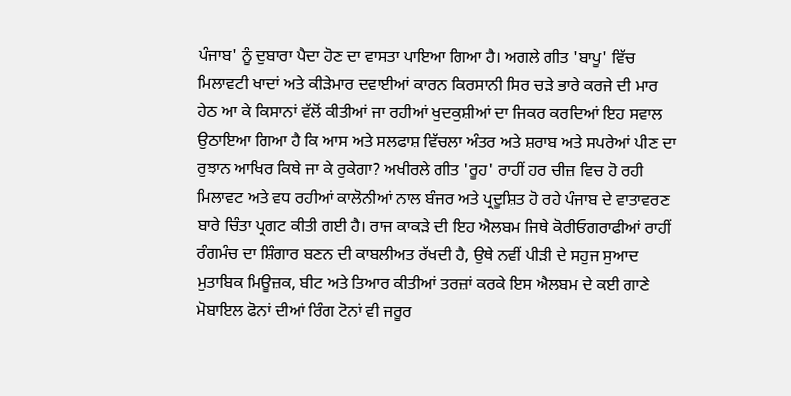ਪੰਜਾਬ' ਨੂੰ ਦੁਬਾਰਾ ਪੈਦਾ ਹੋਣ ਦਾ ਵਾਸਤਾ ਪਾਇਆ ਗਿਆ ਹੈ। ਅਗਲੇ ਗੀਤ 'ਬਾਪੂ' ਵਿੱਚ ਮਿਲਾਵਟੀ ਖਾਦਾਂ ਅਤੇ ਕੀੜੇਮਾਰ ਦਵਾਈਆਂ ਕਾਰਨ ਕਿਰਸਾਨੀ ਸਿਰ ਚੜੇ ਭਾਰੇ ਕਰਜੇ ਦੀ ਮਾਰ ਹੇਠ ਆ ਕੇ ਕਿਸਾਨਾਂ ਵੱਲੋਂ ਕੀਤੀਆਂ ਜਾ ਰਹੀਆਂ ਖੁਦਕੁਸ਼ੀਆਂ ਦਾ ਜਿਕਰ ਕਰਦਿਆਂ ਇਹ ਸਵਾਲ ਉਠਾਇਆ ਗਿਆ ਹੈ ਕਿ ਆਸ ਅਤੇ ਸਲਫਾਸ਼ ਵਿੱਚਲਾ ਅੰਤਰ ਅਤੇ ਸ਼ਰਾਬ ਅਤੇ ਸਪਰੇਆਂ ਪੀਣ ਦਾ ਰੁਝਾਨ ਆਖਿਰ ਕਿਥੇ ਜਾ ਕੇ ਰੁਕੇਗਾ? ਅਖੀਰਲੇ ਗੀਤ 'ਰੂਹ' ਰਾਹੀਂ ਹਰ ਚੀਜ਼ ਵਿਚ ਹੋ ਰਹੀ ਮਿਲਾਵਟ ਅਤੇ ਵਧ ਰਹੀਆਂ ਕਾਲੋਨੀਆਂ ਨਾਲ ਬੰਜਰ ਅਤੇ ਪ੍ਰਦੂਸ਼ਿਤ ਹੋ ਰਹੇ ਪੰਜਾਬ ਦੇ ਵਾਤਾਵਰਣ ਬਾਰੇ ਚਿੰਤਾ ਪ੍ਰਗਟ ਕੀਤੀ ਗਈ ਹੈ। ਰਾਜ ਕਾਕੜੇ ਦੀ ਇਹ ਐਲਬਮ ਜਿਥੇ ਕੋਰੀਓਗਰਾਫੀਆਂ ਰਾਹੀਂ ਰੰਗਮੰਚ ਦਾ ਸ਼ਿੰਗਾਰ ਬਣਨ ਦੀ ਕਾਬਲੀਅਤ ਰੱਖਦੀ ਹੈ, ਉਥੇ ਨਵੀਂ ਪੀੜੀ ਦੇ ਸਹੁਜ ਸੁਆਦ ਮੁਤਾਬਿਕ ਮਿਊਜ਼ਕ, ਬੀਟ ਅਤੇ ਤਿਆਰ ਕੀਤੀਆਂ ਤਰਜ਼ਾਂ ਕਰਕੇ ਇਸ ਐਲਬਮ ਦੇ ਕਈ ਗਾਣੇ ਮੋਬਾਇਲ ਫੋਨਾਂ ਦੀਆਂ ਰਿੰਗ ਟੋਨਾਂ ਵੀ ਜਰੂਰ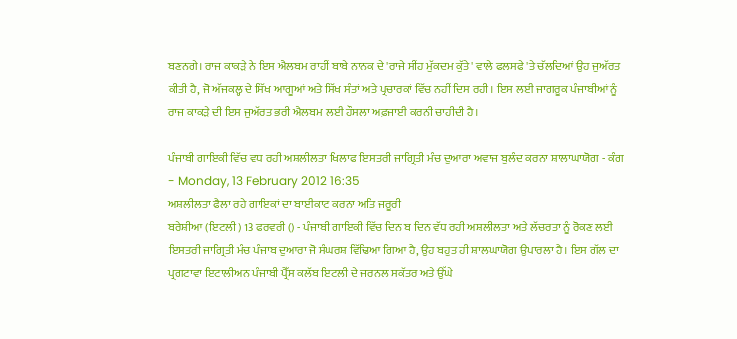ਬਣਨਗੇ। ਰਾਜ ਕਾਕੜੇ ਨੇ ਇਸ ਐਲਬਮ ਰਾਹੀਂ ਬਾਬੇ ਨਾਨਕ ਦੇ 'ਰਾਜੇ ਸੀਂਹ ਮੁੱਕਦਮ ਕੁੱਤੇ' ਵਾਲੇ ਫਲਸਫੇ 'ਤੇ ਚੱਲਦਿਆਂ ਉਹ ਜੁਅੱਰਤ ਕੀਤੀ ਹੈ, ਜੋ ਅੱਜਕਲ੍ਹ ਦੇ ਸਿੱਖ ਆਗੂਆਂ ਅਤੇ ਸਿੱਖ ਸੰਤਾਂ ਅਤੇ ਪ੍ਰਚਾਰਕਾਂ ਵਿੱਚ ਨਹੀਂ ਦਿਸ ਰਹੀ। ਇਸ ਲਈ ਜਾਗਰੂਕ ਪੰਜਾਬੀਆਂ ਨੂੰ ਰਾਜ ਕਾਕੜੇ ਦੀ ਇਸ ਜੁਅੱਰਤ ਭਰੀ ਐਲਬਮ ਲਈ ਹੌਸਲਾ ਅਫ਼ਜਾਈ ਕਰਨੀ ਚਾਹੀਦੀ ਹੈ।

ਪੰਜਾਬੀ ਗਾਇਕੀ ਵਿੱਚ ਵਧ ਰਹੀ ਅਸ਼ਲੀਲਤਾ ਖਿਲਾਫ ਇਸਤਰੀ ਜਾਗ੍ਰਿਤੀ ਮੰਚ ਦੁਆਰਾ ਅਵਾਜ ਬੁਲੰਦ ਕਰਨਾ ਸ਼ਾਲਾਘਾਯੋਗ - ਕੰਗ
- Monday, 13 February 2012 16:35
ਅਸ਼ਲੀਲਤਾ ਫੈਲਾ ਰਹੇ ਗਾਇਕਾਂ ਦਾ ਬਾਈਕਾਟ ਕਰਨਾ ਅਤਿ ਜਰੂਰੀ
ਬਰੇਸ਼ੀਆ (ਇਟਲੀ) 13 ਫਰਵਰੀ () - ਪੰਜਾਬੀ ਗਾਇਕੀ ਵਿੱਚ ਦਿਨ ਬ ਦਿਨ ਵੱਧ ਰਹੀ ਅਸ਼ਲੀਲਤਾ ਅਤੇ ਲੱਚਰਤਾ ਨੂੰ ਰੋਕਣ ਲਈ ਇਸਤਰੀ ਜਾਗ੍ਰਿਤੀ ਮੰਚ ਪੰਜਾਬ ਦੁਆਰਾ ਜੋ ਸੰਘਰਸ਼ ਵਿੱਢਿਆ ਗਿਆ ਹੈ, ਉਹ ਬਹੁਤ ਹੀ ਸ਼ਾਲਘਾਯੋਗ ਉਪਾਰਲਾ ਹੈ। ਇਸ ਗੱਲ ਦਾ ਪ੍ਰਗਟਾਵਾ ਇਟਾਲੀਅਨ ਪੰਜਾਬੀ ਪ੍ਰੈੱਸ ਕਲੱਬ ਇਟਲੀ ਦੇ ਜਰਨਲ ਸਕੱਤਰ ਅਤੇ ਉੱਘੇ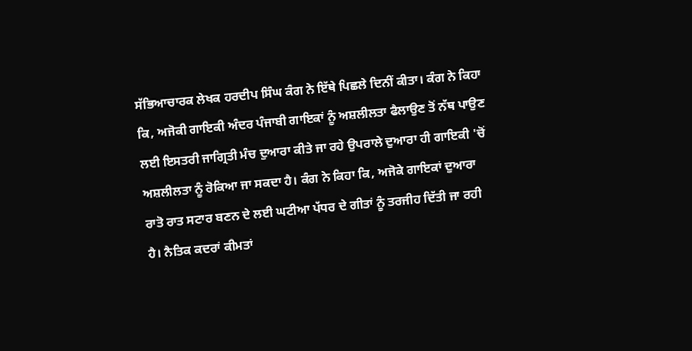ਸੱਭਿਆਚਾਰਕ ਲੇਖਕ ਹਰਦੀਪ ਸਿੰਘ ਕੰਗ ਨੇ ਇੱਥੇ ਪਿਛਲੇ ਦਿਨੀਂ ਕੀਤਾ। ਕੰਗ ਨੇ ਕਿਹਾ ਕਿ, ਅਜੋਕੀ ਗਾਇਕੀ ਅੰਦਰ ਪੰਜਾਬੀ ਗਾਇਕਾਂ ਨੂੰ ਅਸ਼ਲੀਲਤਾ ਫੈਲਾਉਣ ਤੋਂ ਨੱਥ ਪਾਉਣ ਲਈ ਇਸਤਰੀ ਜਾਗ੍ਰਿਤੀ ਮੰਚ ਦੁਆਰਾ ਕੀਤੇ ਜਾ ਰਹੇ ਉਪਰਾਲੇ ਦੁਆਰਾ ਹੀ ਗਾਇਕੀ 'ਚੋਂ ਅਸ਼ਲੀਲਤਾ ਨੂੰ ਰੋਕਿਆ ਜਾ ਸਕਦਾ ਹੈ। ਕੰਗ ਨੇ ਕਿਹਾ ਕਿ, ਅਜੋਕੇ ਗਾਇਕਾਂ ਦੁਆਰਾ ਰਾਤੋ ਰਾਤ ਸਟਾਰ ਬਣਨ ਦੇ ਲਈ ਘਟੀਆ ਪੱਧਰ ਦੇ ਗੀਤਾਂ ਨੂੰ ਤਰਜੀਹ ਦਿੱਤੀ ਜਾ ਰਹੀ ਹੈ। ਨੈਤਿਕ ਕਦਰਾਂ ਕੀਮਤਾਂ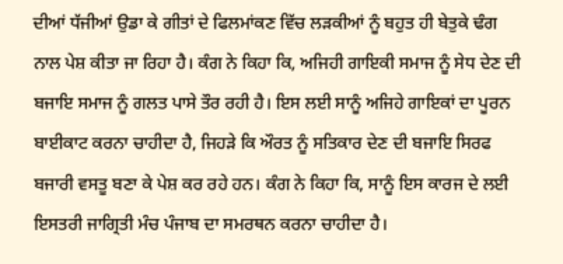ਦੀਆਂ ਧੱਜੀਆਂ ਉਡਾ ਕੇ ਗੀਤਾਂ ਦੇ ਫਿਲਮਾਂਕਣ ਵਿੱਚ ਲੜਕੀਆਂ ਨੂੰ ਬਹੁਤ ਹੀ ਬੇਤੁਕੇ ਢੰਗ ਨਾਲ ਪੇਸ਼ ਕੀਤਾ ਜਾ ਰਿਹਾ ਹੈ। ਕੰਗ ਨੇ ਕਿਹਾ ਕਿ, ਅਜਿਹੀ ਗਾਇਕੀ ਸਮਾਜ ਨੂੰ ਸੇਧ ਦੇਣ ਦੀ ਬਜਾਇ ਸਮਾਜ ਨੂੰ ਗਲਤ ਪਾਸੇ ਤੌਰ ਰਹੀ ਹੈ। ਇਸ ਲਈ ਸਾਨੂੰ ਅਜਿਹੇ ਗਾਇਕਾਂ ਦਾ ਪੂਰਨ ਬਾਈਕਾਟ ਕਰਨਾ ਚਾਹੀਦਾ ਹੈ, ਜਿਹੜੇ ਕਿ ਔਰਤ ਨੂੰ ਸਤਿਕਾਰ ਦੇਣ ਦੀ ਬਜਾਇ ਸਿਰਫ ਬਜਾਰੀ ਵਸਤੂ ਬਣਾ ਕੇ ਪੇਸ਼ ਕਰ ਰਹੇ ਹਨ। ਕੰਗ ਨੇ ਕਿਹਾ ਕਿ, ਸਾਨੂੰ ਇਸ ਕਾਰਜ ਦੇ ਲਈ ਇਸਤਰੀ ਜਾਗ੍ਰਿਤੀ ਮੰਚ ਪੰਜਾਬ ਦਾ ਸਮਰਥਨ ਕਰਨਾ ਚਾਹੀਦਾ ਹੈ।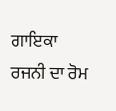ਗਾਇਕਾ ਰਜਨੀ ਦਾ ਰੋਮ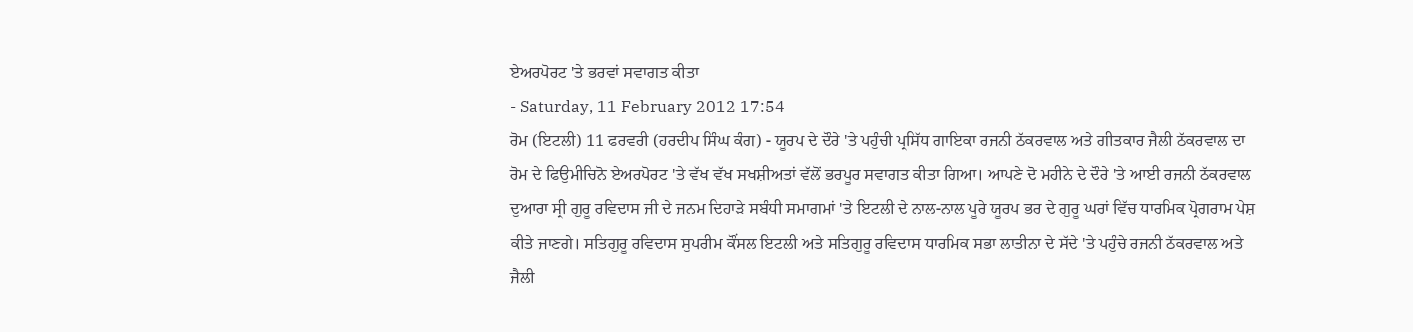ਏਅਰਪੋਰਟ 'ਤੇ ਭਰਵਾਂ ਸਵਾਗਤ ਕੀਤਾ
- Saturday, 11 February 2012 17:54
ਰੋਮ (ਇਟਲੀ) 11 ਫਰਵਰੀ (ਹਰਦੀਪ ਸਿੰਘ ਕੰਗ) - ਯੂਰਪ ਦੇ ਦੌਰੇ 'ਤੇ ਪਹੁੰਚੀ ਪ੍ਰਸਿੱਧ ਗਾਇਕਾ ਰਜਨੀ ਠੱਕਰਵਾਲ ਅਤੇ ਗੀਤਕਾਰ ਜੈਲੀ ਠੱਕਰਵਾਲ ਦਾ ਰੋਮ ਦੇ ਫਿਉਮੀਚਿਨੋ ਏਅਰਪੋਰਟ 'ਤੇ ਵੱਖ ਵੱਖ ਸਖਸ਼ੀਅਤਾਂ ਵੱਲੋਂ ਭਰਪੂਰ ਸਵਾਗਤ ਕੀਤਾ ਗਿਆ। ਆਪਣੇ ਦੋ ਮਹੀਨੇ ਦੇ ਦੌਰੇ 'ਤੇ ਆਈ ਰਜਨੀ ਠੱਕਰਵਾਲ ਦੁਆਰਾ ਸ੍ਰੀ ਗੁਰੂ ਰਵਿਦਾਸ ਜੀ ਦੇ ਜਨਮ ਦਿਹਾੜੇ ਸਬੰਧੀ ਸਮਾਗਮਾਂ 'ਤੇ ਇਟਲੀ ਦੇ ਨਾਲ-ਨਾਲ ਪੂਰੇ ਯੂਰਪ ਭਰ ਦੇ ਗੁਰੂ ਘਰਾਂ ਵਿੱਚ ਧਾਰਮਿਕ ਪ੍ਰੋਗਰਾਮ ਪੇਸ਼ ਕੀਤੇ ਜਾਣਗੇ। ਸਤਿਗੁਰੂ ਰਵਿਦਾਸ ਸੁਪਰੀਮ ਕੌਂਸਲ ਇਟਲੀ ਅਤੇ ਸਤਿਗੁਰੂ ਰਵਿਦਾਸ ਧਾਰਮਿਕ ਸਭਾ ਲਾਤੀਨਾ ਦੇ ਸੱਦੇ 'ਤੇ ਪਹੁੰਚੇ ਰਜਨੀ ਠੱਕਰਵਾਲ ਅਤੇ ਜੈਲੀ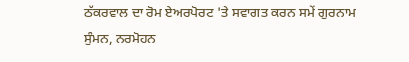ਠੱਕਰਵਾਲ ਦਾ ਰੋਮ ਏਅਰਪੋਰਟ 'ਤੇ ਸਵਾਗਤ ਕਰਨ ਸਮੇਂ ਗੁਰਨਾਮ ਸੁੰਮਨ, ਨਰਮੋਹਨ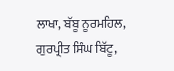ਲਾਖਾ, ਬੱਬੂ ਨੂਰਮਹਿਲ, ਗੁਰਪ੍ਰੀਤ ਸਿੰਘ ਬਿੱਟੂ,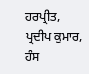ਹਰਪ੍ਰੀਤ, ਪ੍ਰਦੀਪ ਕੁਮਾਰ, ਹੰਸ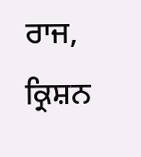ਰਾਜ, ਕ੍ਰਿਸ਼ਨ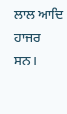ਲਾਲ ਆਦਿ ਹਾਜਰ ਸਨ।